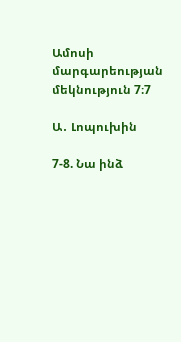Ամոսի մարգարեության մեկնություն 7։7

Ա․ Լոպուխին

7-8. Նա ինձ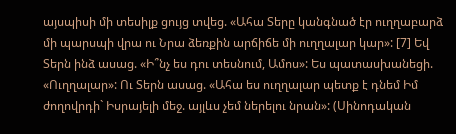այսպիսի մի տեսիլք ցույց տվեց. «Ահա Տերը կանգնած էր ուղղաբարձ մի պարսպի վրա ու Նրա ձեռքին արճիճե մի ուղղալար կար»: [7] Եվ Տերն ինձ ասաց. «Ի՞նչ ես դու տեսնում, Ամոս»: Ես պատասխանեցի. «Ուղղալար»: Ու Տերն ասաց. «Ահա ես ուղղալար պետք է դնեմ Իմ ժողովրդի` Իսրայելի մեջ. այլևս չեմ ներելու նրան»: (Սինոդական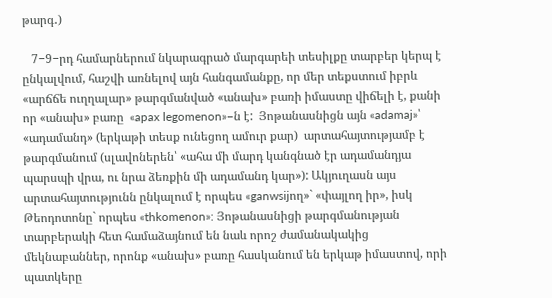թարգ․)

   7−9−րդ համարներում նկարագրած մարգարեի տեսիլքը տարբեր կերպ է ընկալվում, հաշվի առնելով այն հանգամանքը, որ մեր տեքստում իբրև «արճճե ուղղալար» թարգմանված «անախ» բառի իմաստը վիճելի է, քանի որ «անախ» բառը  «apax legomenon»−ն է:  Յոթանասնիցն այն «adamaj»՝ «ադամանդ» (երկաթի տեսք ունեցող ամուր քար)  արտահայտությամբ է թարգմանում (սլավոներեն՝ «ահա մի մարդ կանգնած էր ադամանդյա պարսպի վրա, ու նրա ձեռքին մի ադամանդ կար»): Ակյուղասն այս արտահայտությունն ընկալում է որպես «ganwsijող»` «փայլող իր», իսկ Թեոդոտոնը` որպես «thkomenon»: Յոթանասնիցի թարգմանության տարբերակի հետ համաձայնում են նաև որոշ ժամանակակից մեկնաբաններ, որոնք «անախ» բառը հասկանում են երկաթ իմաստով, որի պատկերը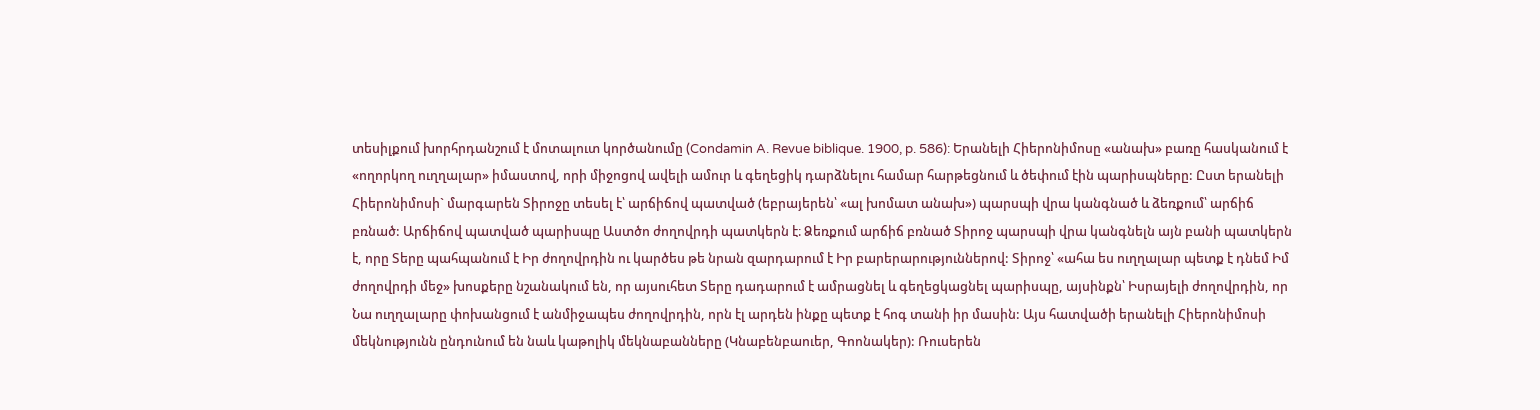տեսիլքում խորհրդանշում է մոտալուտ կործանումը (Condamin A. Revue biblique. 1900, p. 586): Երանելի Հիերոնիմոսը «անախ» բառը հասկանում է «ողորկող ուղղալար» իմաստով, որի միջոցով ավելի ամուր և գեղեցիկ դարձնելու համար հարթեցնում և ծեփում էին պարիսպները: Ըստ երանելի Հիերոնիմոսի` մարգարեն Տիրոջը տեսել է՝ արճիճով պատված (եբրայերեն՝ «ալ խոմատ անախ») պարսպի վրա կանգնած և ձեռքում՝ արճիճ բռնած: Արճիճով պատված պարիսպը Աստծո ժողովրդի պատկերն է։ Ձեռքում արճիճ բռնած Տիրոջ պարսպի վրա կանգնելն այն բանի պատկերն է, որը Տերը պահպանում է Իր ժողովրդին ու կարծես թե նրան զարդարում է Իր բարերարություններով: Տիրոջ՝ «ահա ես ուղղալար պետք է դնեմ Իմ ժողովրդի մեջ» խոսքերը նշանակում են, որ այսուհետ Տերը դադարում է ամրացնել և գեղեցկացնել պարիսպը, այսինքն՝ Իսրայելի ժողովրդին, որ Նա ուղղալարը փոխանցում է անմիջապես ժողովրդին, որն էլ արդեն ինքը պետք է հոգ տանի իր մասին: Այս հատվածի երանելի Հիերոնիմոսի մեկնությունն ընդունում են նաև կաթոլիկ մեկնաբանները (Կնաբենբաուեր, Գոոնակեր): Ռուսերեն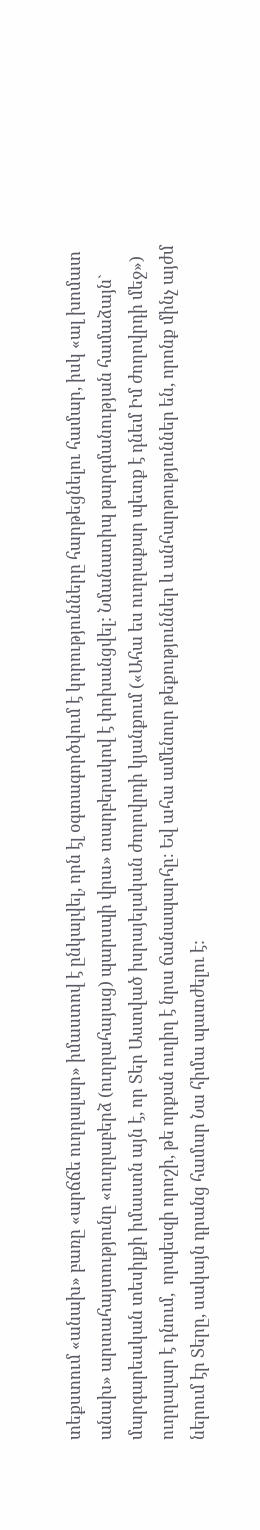տեքստում «անախ» բառը «արճճե ուղղալար» իմաստով է ընկալվել, որն էլ օգտագործվում է կորությունները հարթեցնելու համար, իսկ «ալ խոմատ անախ» արտահայտությունը «ուղղաբերձ (ուղղահայաց) պարսպի վրա» տարբերակով է փոխանցվել: Նմանատիպ թարգմանության համաձայն` մարգարեական տեսիլքի իմաստն այն է, որ Տեր Աստված իսրայելական ժողովրդի կյանքում («Ահա ես ուղղաքար պետք է դնեմ Իմ ժողովրդի մեջ») ուղղալար է դնում,  որպեսզի որոշի, թե որքան ուղիղ է նրա ճանապարհը։ Եվ ահա ամենուր թեքություններ և անհարթություններ են, որոնք մինչ այժմ ներում էր Տերը, սակայն դրանց համար Նա հիմա պատժելու է: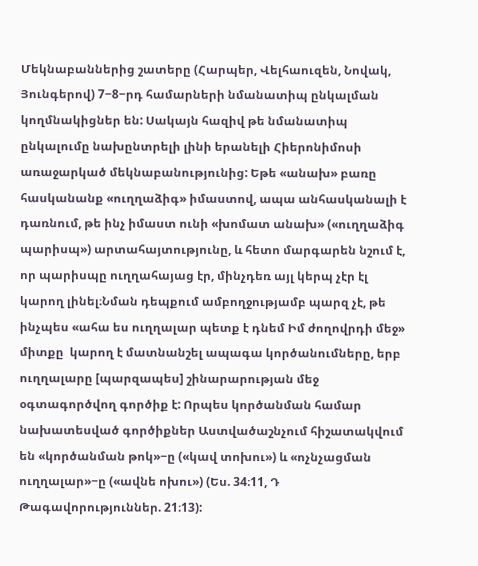Մեկնաբաններից շատերը (Հարպեր, Վելհաուզեն, Նովակ, Յունգերով) 7−8−րդ համարների նմանատիպ ընկալման կողմնակիցներ են: Սակայն հազիվ թե նմանատիպ ընկալումը նախընտրելի լինի երանելի Հիերոնիմոսի առաջարկած մեկնաբանությունից: Եթե «անախ» բառը հասկանանք «ուղղաձիգ» իմաստով, ապա անհասկանալի է դառնում, թե ինչ իմաստ ունի «խոմատ անախ» («ուղղաձիգ պարիսպ») արտահայտությունը, և հետո մարգարեն նշում է, որ պարիսպը ուղղահայաց էր, մինչդեռ այլ կերպ չէր էլ կարող լինել։Նման դեպքում ամբողջությամբ պարզ չէ, թե ինչպես «ահա ես ուղղալար պետք է դնեմ Իմ ժողովրդի մեջ» միտքը  կարող է մատնանշել ապագա կործանումները, երբ ուղղալարը [պարզապես] շինարարության մեջ օգտագործվող գործիք է: Որպես կործանման համար նախատեսված գործիքներ Աստվածաշնչում հիշատակվում են «կործանման թոկ»−ը («կավ տոխու») և «ոչնչացման ուղղալար»−ը («ավնե ոխու») (Ես. 34։11, Դ Թագավորություններ. 21։13):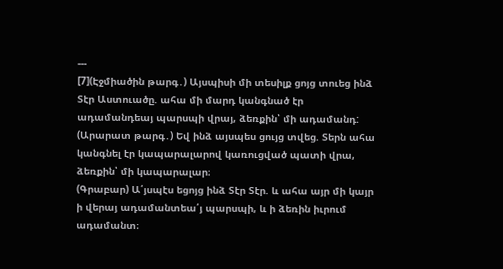---
[7](Էջմիածին թարգ․) Այսպիսի մի տեսիլք ցոյց տուեց ինձ Տէր Աստուածը. ահա մի մարդ կանգնած էր ադամանդեայ պարսպի վրայ, ձեռքին՝ մի ադամանդ:
(Արարատ թարգ․) Եվ ինձ այսպես ցույց տվեց. Տերն ահա կանգնել էր կապարալարով կառուցված պատի վրա, ձեռքին՝ մի կապարալար։
(Գրաբար) Ա՛յսպէս եցոյց ինձ Տէր Տէր. և ահա այր մի կայր ի վերայ ադամանտեա՛յ պարսպի, և ի ձեռին իւրում ադամանտ։